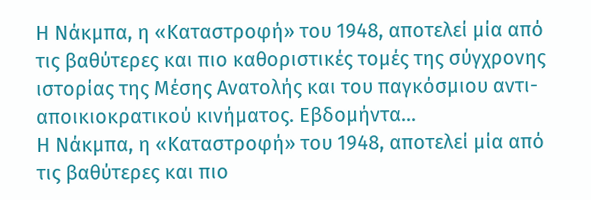Η Νάκμπα, η «Καταστροφή» του 1948, αποτελεί μία από τις βαθύτερες και πιο καθοριστικές τομές της σύγχρονης ιστορίας της Μέσης Ανατολής και του παγκόσμιου αντι-αποικιοκρατικού κινήματος. Εβδομήντα...
Η Νάκμπα, η «Καταστροφή» του 1948, αποτελεί μία από τις βαθύτερες και πιο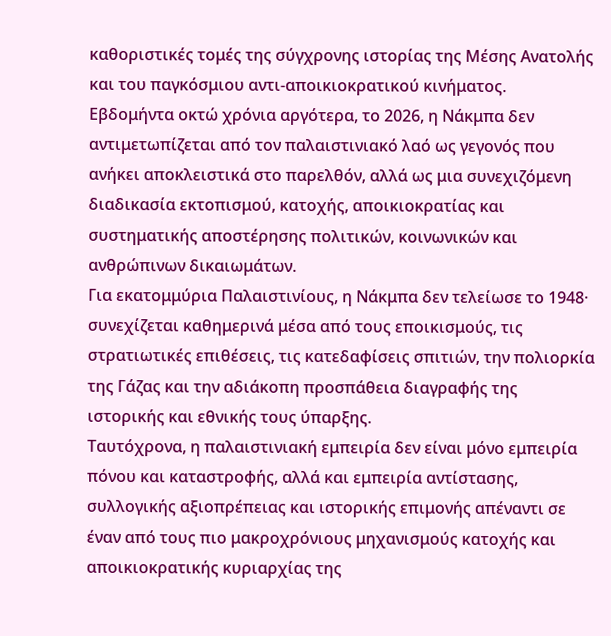καθοριστικές τομές της σύγχρονης ιστορίας της Μέσης Ανατολής και του παγκόσμιου αντι-αποικιοκρατικού κινήματος.
Εβδομήντα οκτώ χρόνια αργότερα, το 2026, η Νάκμπα δεν αντιμετωπίζεται από τον παλαιστινιακό λαό ως γεγονός που ανήκει αποκλειστικά στο παρελθόν, αλλά ως μια συνεχιζόμενη διαδικασία εκτοπισμού, κατοχής, αποικιοκρατίας και συστηματικής αποστέρησης πολιτικών, κοινωνικών και ανθρώπινων δικαιωμάτων.
Για εκατομμύρια Παλαιστινίους, η Νάκμπα δεν τελείωσε το 1948· συνεχίζεται καθημερινά μέσα από τους εποικισμούς, τις στρατιωτικές επιθέσεις, τις κατεδαφίσεις σπιτιών, την πολιορκία της Γάζας και την αδιάκοπη προσπάθεια διαγραφής της ιστορικής και εθνικής τους ύπαρξης.
Ταυτόχρονα, η παλαιστινιακή εμπειρία δεν είναι μόνο εμπειρία πόνου και καταστροφής, αλλά και εμπειρία αντίστασης, συλλογικής αξιοπρέπειας και ιστορικής επιμονής απέναντι σε έναν από τους πιο μακροχρόνιους μηχανισμούς κατοχής και αποικιοκρατικής κυριαρχίας της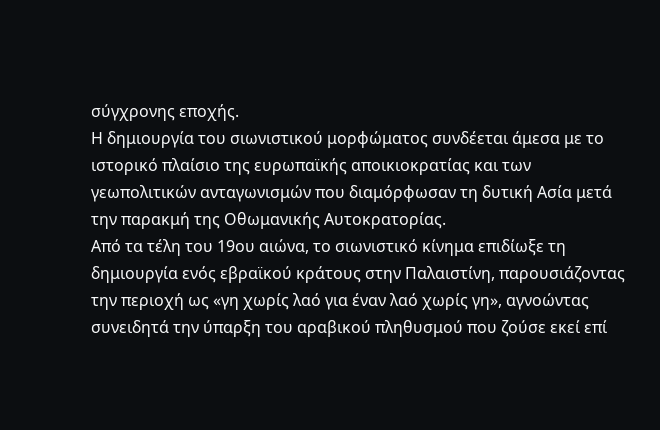σύγχρονης εποχής.
Η δημιουργία του σιωνιστικού μορφώματος συνδέεται άμεσα με το ιστορικό πλαίσιο της ευρωπαϊκής αποικιοκρατίας και των γεωπολιτικών ανταγωνισμών που διαμόρφωσαν τη δυτική Ασία μετά την παρακμή της Οθωμανικής Αυτοκρατορίας.
Από τα τέλη του 19ου αιώνα, το σιωνιστικό κίνημα επιδίωξε τη δημιουργία ενός εβραϊκού κράτους στην Παλαιστίνη, παρουσιάζοντας την περιοχή ως «γη χωρίς λαό για έναν λαό χωρίς γη», αγνοώντας συνειδητά την ύπαρξη του αραβικού πληθυσμού που ζούσε εκεί επί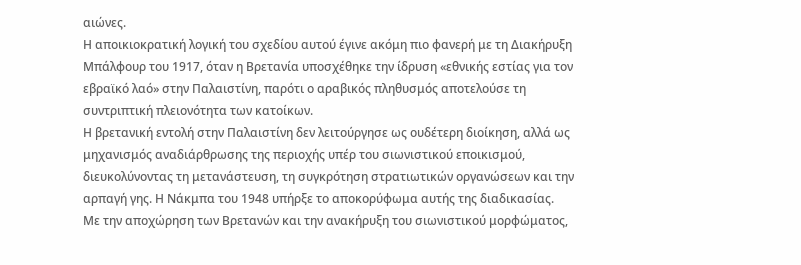αιώνες.
Η αποικιοκρατική λογική του σχεδίου αυτού έγινε ακόμη πιο φανερή με τη Διακήρυξη Μπάλφουρ του 1917, όταν η Βρετανία υποσχέθηκε την ίδρυση «εθνικής εστίας για τον εβραϊκό λαό» στην Παλαιστίνη, παρότι ο αραβικός πληθυσμός αποτελούσε τη συντριπτική πλειονότητα των κατοίκων.
Η βρετανική εντολή στην Παλαιστίνη δεν λειτούργησε ως ουδέτερη διοίκηση, αλλά ως μηχανισμός αναδιάρθρωσης της περιοχής υπέρ του σιωνιστικού εποικισμού, διευκολύνοντας τη μετανάστευση, τη συγκρότηση στρατιωτικών οργανώσεων και την αρπαγή γης. Η Νάκμπα του 1948 υπήρξε το αποκορύφωμα αυτής της διαδικασίας.
Με την αποχώρηση των Βρετανών και την ανακήρυξη του σιωνιστικού μορφώματος,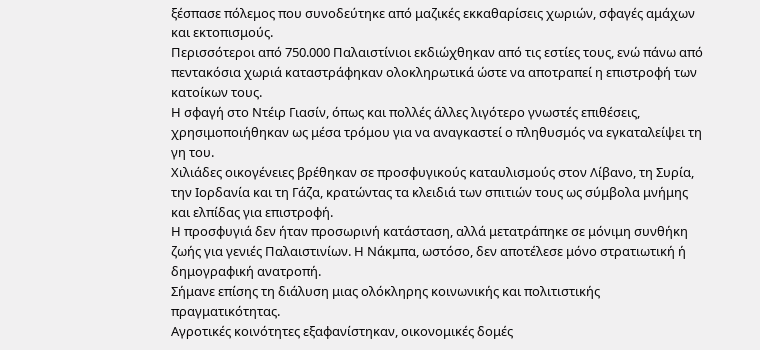ξέσπασε πόλεμος που συνοδεύτηκε από μαζικές εκκαθαρίσεις χωριών, σφαγές αμάχων και εκτοπισμούς.
Περισσότεροι από 750.000 Παλαιστίνιοι εκδιώχθηκαν από τις εστίες τους, ενώ πάνω από πεντακόσια χωριά καταστράφηκαν ολοκληρωτικά ώστε να αποτραπεί η επιστροφή των κατοίκων τους.
Η σφαγή στο Ντέιρ Γιασίν, όπως και πολλές άλλες λιγότερο γνωστές επιθέσεις, χρησιμοποιήθηκαν ως μέσα τρόμου για να αναγκαστεί ο πληθυσμός να εγκαταλείψει τη γη του.
Χιλιάδες οικογένειες βρέθηκαν σε προσφυγικούς καταυλισμούς στον Λίβανο, τη Συρία, την Ιορδανία και τη Γάζα, κρατώντας τα κλειδιά των σπιτιών τους ως σύμβολα μνήμης και ελπίδας για επιστροφή.
Η προσφυγιά δεν ήταν προσωρινή κατάσταση, αλλά μετατράπηκε σε μόνιμη συνθήκη ζωής για γενιές Παλαιστινίων. Η Νάκμπα, ωστόσο, δεν αποτέλεσε μόνο στρατιωτική ή δημογραφική ανατροπή.
Σήμανε επίσης τη διάλυση μιας ολόκληρης κοινωνικής και πολιτιστικής πραγματικότητας.
Αγροτικές κοινότητες εξαφανίστηκαν, οικονομικές δομές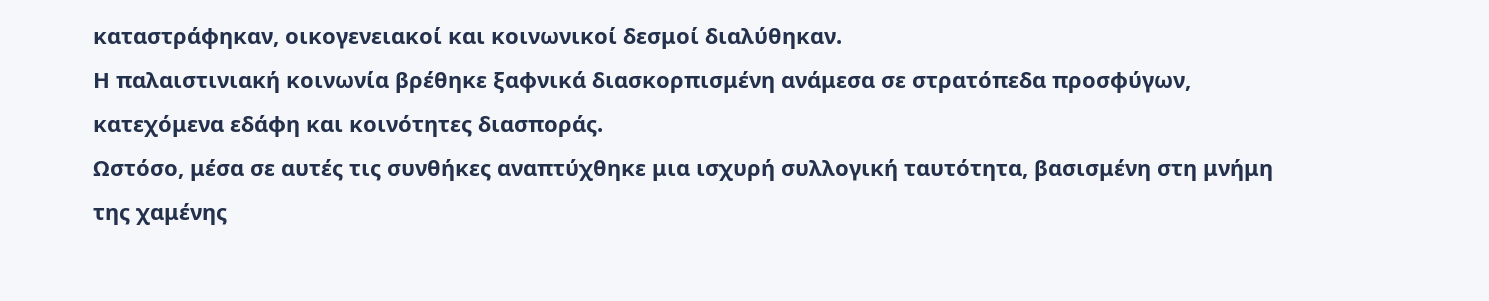καταστράφηκαν, οικογενειακοί και κοινωνικοί δεσμοί διαλύθηκαν.
Η παλαιστινιακή κοινωνία βρέθηκε ξαφνικά διασκορπισμένη ανάμεσα σε στρατόπεδα προσφύγων, κατεχόμενα εδάφη και κοινότητες διασποράς.
Ωστόσο, μέσα σε αυτές τις συνθήκες αναπτύχθηκε μια ισχυρή συλλογική ταυτότητα, βασισμένη στη μνήμη της χαμένης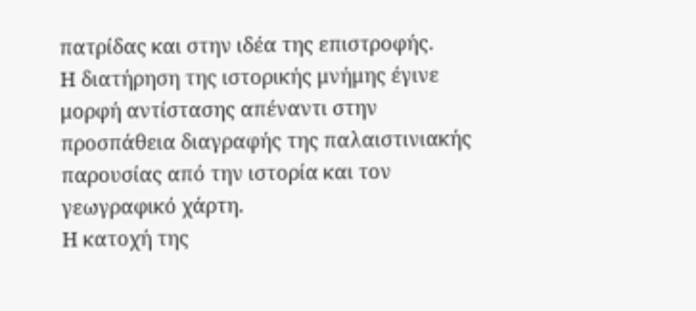πατρίδας και στην ιδέα της επιστροφής.
Η διατήρηση της ιστορικής μνήμης έγινε μορφή αντίστασης απέναντι στην προσπάθεια διαγραφής της παλαιστινιακής παρουσίας από την ιστορία και τον γεωγραφικό χάρτη.
Η κατοχή της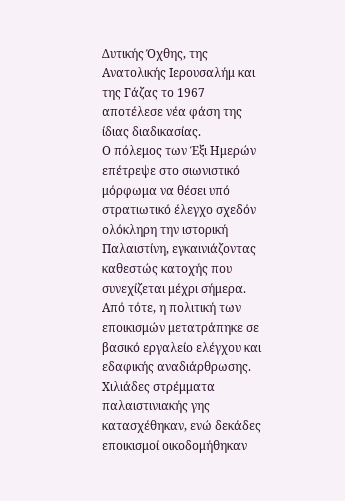Δυτικής Όχθης, της Ανατολικής Ιερουσαλήμ και της Γάζας το 1967 αποτέλεσε νέα φάση της ίδιας διαδικασίας.
Ο πόλεμος των Έξι Ημερών επέτρεψε στο σιωνιστικό μόρφωμα να θέσει υπό στρατιωτικό έλεγχο σχεδόν ολόκληρη την ιστορική Παλαιστίνη, εγκαινιάζοντας καθεστώς κατοχής που συνεχίζεται μέχρι σήμερα.
Από τότε, η πολιτική των εποικισμών μετατράπηκε σε βασικό εργαλείο ελέγχου και εδαφικής αναδιάρθρωσης.
Χιλιάδες στρέμματα παλαιστινιακής γης κατασχέθηκαν, ενώ δεκάδες εποικισμοί οικοδομήθηκαν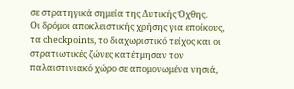σε στρατηγικά σημεία της Δυτικής Όχθης.
Οι δρόμοι αποκλειστικής χρήσης για εποίκους, τα checkpoints, το διαχωριστικό τείχος και οι στρατιωτικές ζώνες κατέτμησαν τον παλαιστινιακό χώρο σε απομονωμένα νησιά,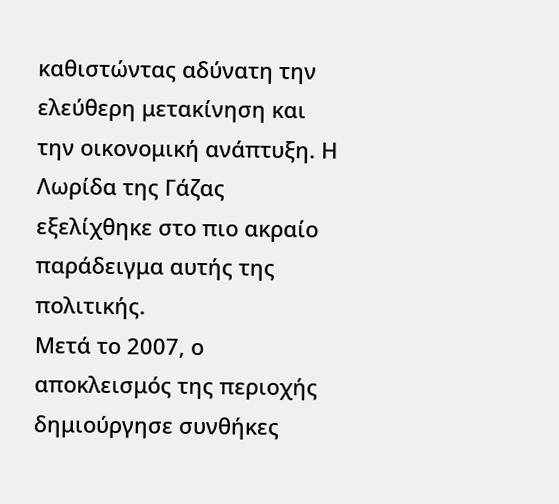καθιστώντας αδύνατη την ελεύθερη μετακίνηση και την οικονομική ανάπτυξη. Η Λωρίδα της Γάζας εξελίχθηκε στο πιο ακραίο παράδειγμα αυτής της πολιτικής.
Μετά το 2007, ο αποκλεισμός της περιοχής δημιούργησε συνθήκες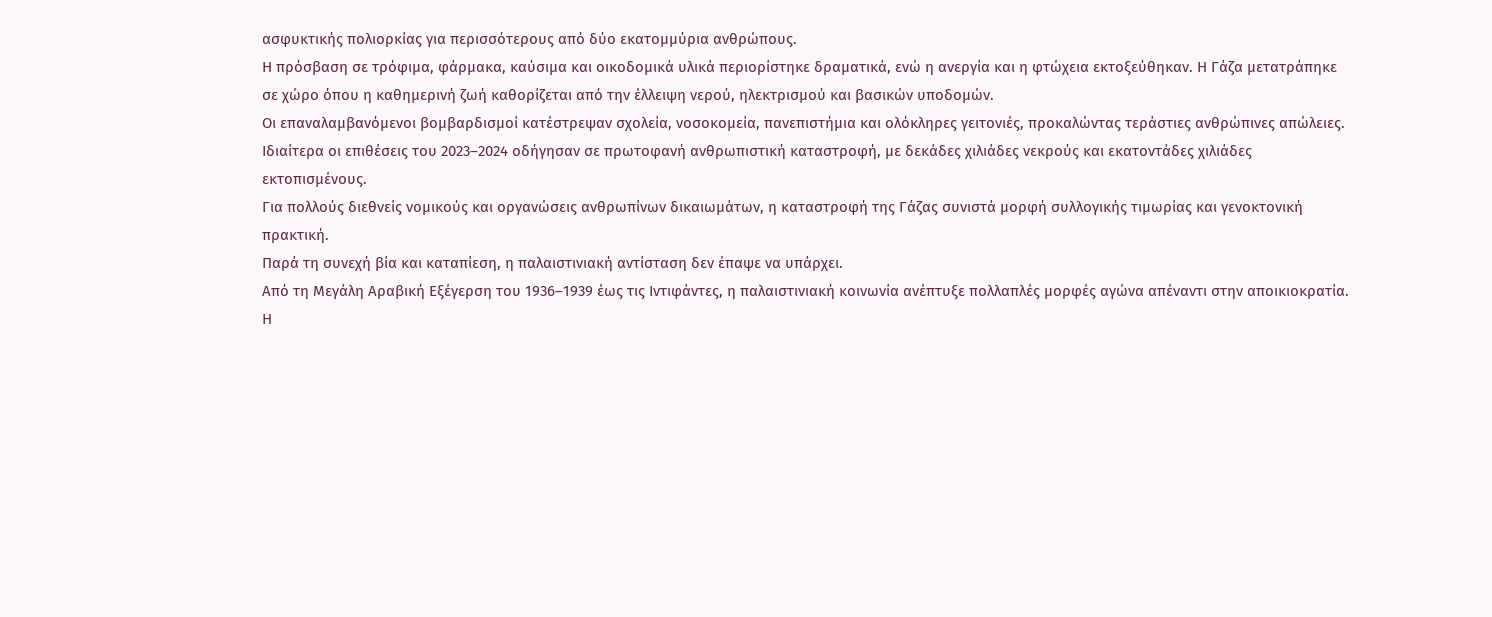ασφυκτικής πολιορκίας για περισσότερους από δύο εκατομμύρια ανθρώπους.
Η πρόσβαση σε τρόφιμα, φάρμακα, καύσιμα και οικοδομικά υλικά περιορίστηκε δραματικά, ενώ η ανεργία και η φτώχεια εκτοξεύθηκαν. Η Γάζα μετατράπηκε σε χώρο όπου η καθημερινή ζωή καθορίζεται από την έλλειψη νερού, ηλεκτρισμού και βασικών υποδομών.
Οι επαναλαμβανόμενοι βομβαρδισμοί κατέστρεψαν σχολεία, νοσοκομεία, πανεπιστήμια και ολόκληρες γειτονιές, προκαλώντας τεράστιες ανθρώπινες απώλειες.
Ιδιαίτερα οι επιθέσεις του 2023–2024 οδήγησαν σε πρωτοφανή ανθρωπιστική καταστροφή, με δεκάδες χιλιάδες νεκρούς και εκατοντάδες χιλιάδες εκτοπισμένους.
Για πολλούς διεθνείς νομικούς και οργανώσεις ανθρωπίνων δικαιωμάτων, η καταστροφή της Γάζας συνιστά μορφή συλλογικής τιμωρίας και γενοκτονική πρακτική.
Παρά τη συνεχή βία και καταπίεση, η παλαιστινιακή αντίσταση δεν έπαψε να υπάρχει.
Από τη Μεγάλη Αραβική Εξέγερση του 1936–1939 έως τις Ιντιφάντες, η παλαιστινιακή κοινωνία ανέπτυξε πολλαπλές μορφές αγώνα απέναντι στην αποικιοκρατία.
Η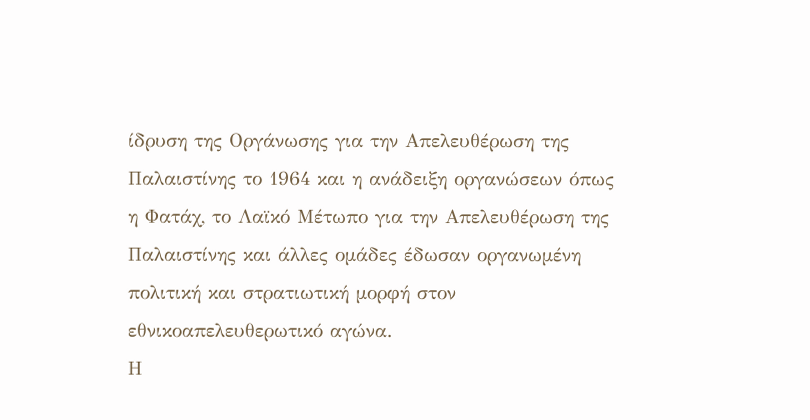ίδρυση της Οργάνωσης για την Απελευθέρωση της Παλαιστίνης το 1964 και η ανάδειξη οργανώσεων όπως η Φατάχ, το Λαϊκό Μέτωπο για την Απελευθέρωση της Παλαιστίνης και άλλες ομάδες έδωσαν οργανωμένη πολιτική και στρατιωτική μορφή στον εθνικοαπελευθερωτικό αγώνα.
Η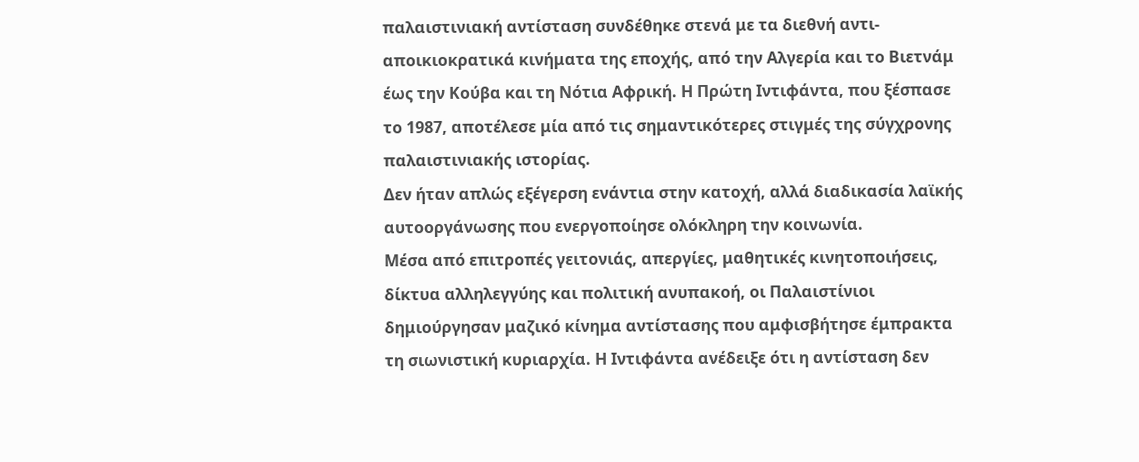παλαιστινιακή αντίσταση συνδέθηκε στενά με τα διεθνή αντι-αποικιοκρατικά κινήματα της εποχής, από την Αλγερία και το Βιετνάμ έως την Κούβα και τη Νότια Αφρική. Η Πρώτη Ιντιφάντα, που ξέσπασε το 1987, αποτέλεσε μία από τις σημαντικότερες στιγμές της σύγχρονης παλαιστινιακής ιστορίας.
Δεν ήταν απλώς εξέγερση ενάντια στην κατοχή, αλλά διαδικασία λαϊκής αυτοοργάνωσης που ενεργοποίησε ολόκληρη την κοινωνία.
Μέσα από επιτροπές γειτονιάς, απεργίες, μαθητικές κινητοποιήσεις, δίκτυα αλληλεγγύης και πολιτική ανυπακοή, οι Παλαιστίνιοι δημιούργησαν μαζικό κίνημα αντίστασης που αμφισβήτησε έμπρακτα τη σιωνιστική κυριαρχία. Η Ιντιφάντα ανέδειξε ότι η αντίσταση δεν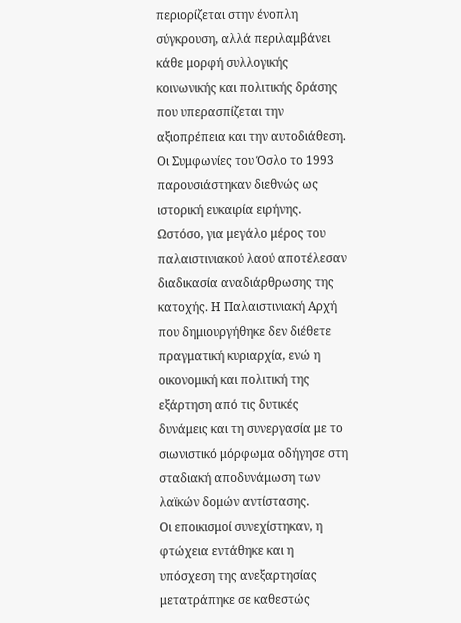περιορίζεται στην ένοπλη σύγκρουση, αλλά περιλαμβάνει κάθε μορφή συλλογικής κοινωνικής και πολιτικής δράσης που υπερασπίζεται την αξιοπρέπεια και την αυτοδιάθεση. Οι Συμφωνίες του Όσλο το 1993 παρουσιάστηκαν διεθνώς ως ιστορική ευκαιρία ειρήνης.
Ωστόσο, για μεγάλο μέρος του παλαιστινιακού λαού αποτέλεσαν διαδικασία αναδιάρθρωσης της κατοχής. Η Παλαιστινιακή Αρχή που δημιουργήθηκε δεν διέθετε πραγματική κυριαρχία, ενώ η οικονομική και πολιτική της εξάρτηση από τις δυτικές δυνάμεις και τη συνεργασία με το σιωνιστικό μόρφωμα οδήγησε στη σταδιακή αποδυνάμωση των λαϊκών δομών αντίστασης.
Οι εποικισμοί συνεχίστηκαν, η φτώχεια εντάθηκε και η υπόσχεση της ανεξαρτησίας μετατράπηκε σε καθεστώς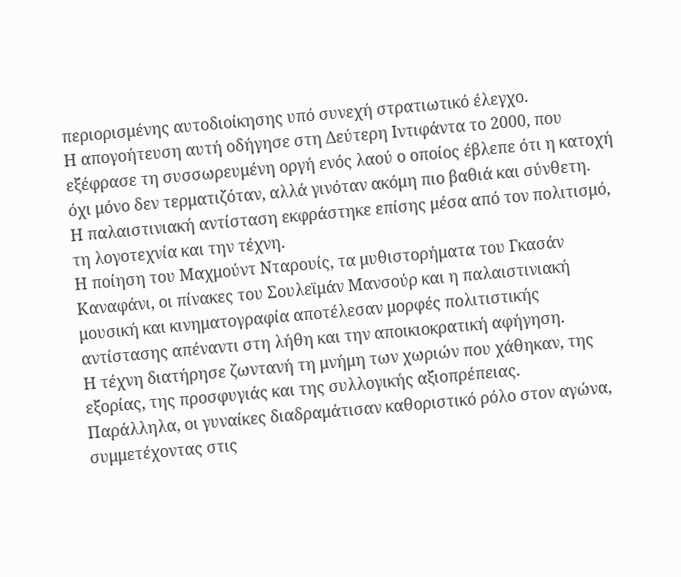περιορισμένης αυτοδιοίκησης υπό συνεχή στρατιωτικό έλεγχο.
Η απογοήτευση αυτή οδήγησε στη Δεύτερη Ιντιφάντα το 2000, που εξέφρασε τη συσσωρευμένη οργή ενός λαού ο οποίος έβλεπε ότι η κατοχή όχι μόνο δεν τερματιζόταν, αλλά γινόταν ακόμη πιο βαθιά και σύνθετη.
Η παλαιστινιακή αντίσταση εκφράστηκε επίσης μέσα από τον πολιτισμό, τη λογοτεχνία και την τέχνη.
Η ποίηση του Μαχμούντ Νταρουίς, τα μυθιστορήματα του Γκασάν Καναφάνι, οι πίνακες του Σουλεϊμάν Μανσούρ και η παλαιστινιακή μουσική και κινηματογραφία αποτέλεσαν μορφές πολιτιστικής αντίστασης απέναντι στη λήθη και την αποικιοκρατική αφήγηση.
Η τέχνη διατήρησε ζωντανή τη μνήμη των χωριών που χάθηκαν, της εξορίας, της προσφυγιάς και της συλλογικής αξιοπρέπειας.
Παράλληλα, οι γυναίκες διαδραμάτισαν καθοριστικό ρόλο στον αγώνα, συμμετέχοντας στις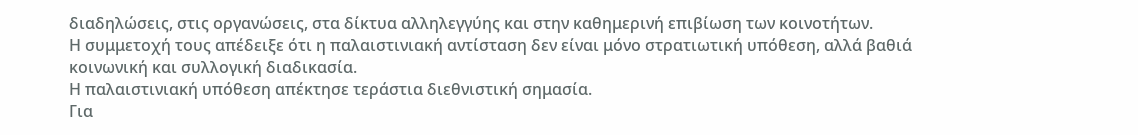διαδηλώσεις, στις οργανώσεις, στα δίκτυα αλληλεγγύης και στην καθημερινή επιβίωση των κοινοτήτων.
Η συμμετοχή τους απέδειξε ότι η παλαιστινιακή αντίσταση δεν είναι μόνο στρατιωτική υπόθεση, αλλά βαθιά κοινωνική και συλλογική διαδικασία.
Η παλαιστινιακή υπόθεση απέκτησε τεράστια διεθνιστική σημασία.
Για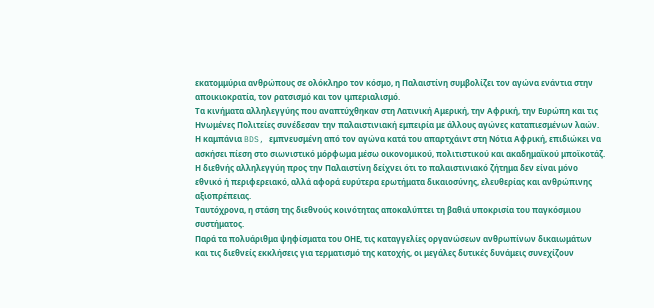εκατομμύρια ανθρώπους σε ολόκληρο τον κόσμο, η Παλαιστίνη συμβολίζει τον αγώνα ενάντια στην αποικιοκρατία, τον ρατσισμό και τον ιμπεριαλισμό.
Τα κινήματα αλληλεγγύης που αναπτύχθηκαν στη Λατινική Αμερική, την Αφρική, την Ευρώπη και τις Ηνωμένες Πολιτείες συνέδεσαν την παλαιστινιακή εμπειρία με άλλους αγώνες καταπιεσμένων λαών.
Η καμπάνια BDS, εμπνευσμένη από τον αγώνα κατά του απαρτχάιντ στη Νότια Αφρική, επιδιώκει να ασκήσει πίεση στο σιωνιστικό μόρφωμα μέσω οικονομικού, πολιτιστικού και ακαδημαϊκού μποϊκοτάζ.
Η διεθνής αλληλεγγύη προς την Παλαιστίνη δείχνει ότι το παλαιστινιακό ζήτημα δεν είναι μόνο εθνικό ή περιφερειακό, αλλά αφορά ευρύτερα ερωτήματα δικαιοσύνης, ελευθερίας και ανθρώπινης αξιοπρέπειας.
Ταυτόχρονα, η στάση της διεθνούς κοινότητας αποκαλύπτει τη βαθιά υποκρισία του παγκόσμιου συστήματος.
Παρά τα πολυάριθμα ψηφίσματα του ΟΗΕ, τις καταγγελίες οργανώσεων ανθρωπίνων δικαιωμάτων και τις διεθνείς εκκλήσεις για τερματισμό της κατοχής, οι μεγάλες δυτικές δυνάμεις συνεχίζουν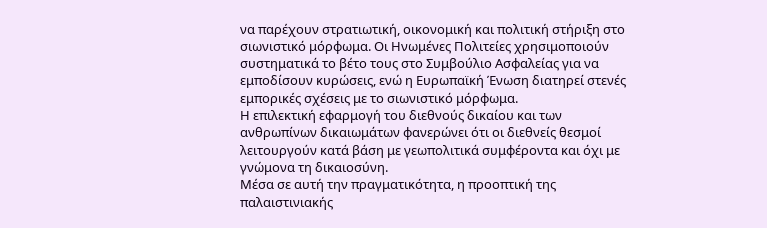να παρέχουν στρατιωτική, οικονομική και πολιτική στήριξη στο σιωνιστικό μόρφωμα. Οι Ηνωμένες Πολιτείες χρησιμοποιούν συστηματικά το βέτο τους στο Συμβούλιο Ασφαλείας για να εμποδίσουν κυρώσεις, ενώ η Ευρωπαϊκή Ένωση διατηρεί στενές εμπορικές σχέσεις με το σιωνιστικό μόρφωμα.
Η επιλεκτική εφαρμογή του διεθνούς δικαίου και των ανθρωπίνων δικαιωμάτων φανερώνει ότι οι διεθνείς θεσμοί λειτουργούν κατά βάση με γεωπολιτικά συμφέροντα και όχι με γνώμονα τη δικαιοσύνη.
Μέσα σε αυτή την πραγματικότητα, η προοπτική της παλαιστινιακής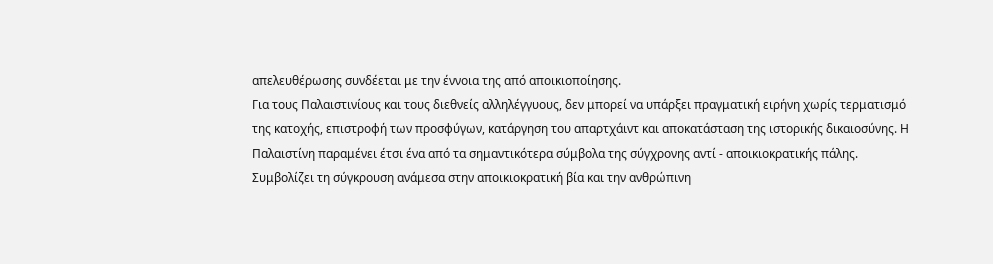απελευθέρωσης συνδέεται με την έννοια της από αποικιοποίησης.
Για τους Παλαιστινίους και τους διεθνείς αλληλέγγυους, δεν μπορεί να υπάρξει πραγματική ειρήνη χωρίς τερματισμό της κατοχής, επιστροφή των προσφύγων, κατάργηση του απαρτχάιντ και αποκατάσταση της ιστορικής δικαιοσύνης. Η Παλαιστίνη παραμένει έτσι ένα από τα σημαντικότερα σύμβολα της σύγχρονης αντί - αποικιοκρατικής πάλης.
Συμβολίζει τη σύγκρουση ανάμεσα στην αποικιοκρατική βία και την ανθρώπινη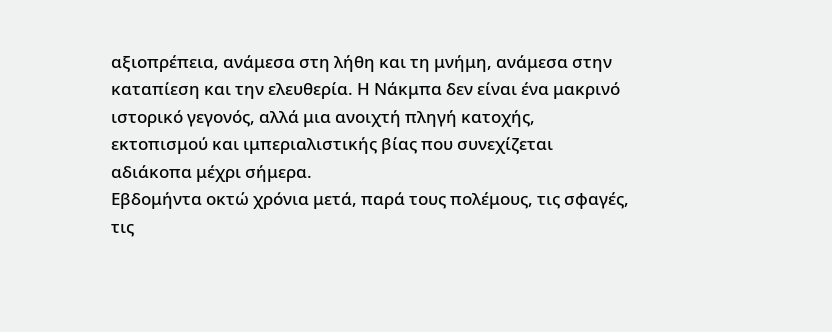αξιοπρέπεια, ανάμεσα στη λήθη και τη μνήμη, ανάμεσα στην καταπίεση και την ελευθερία. Η Νάκμπα δεν είναι ένα μακρινό ιστορικό γεγονός, αλλά μια ανοιχτή πληγή κατοχής, εκτοπισμού και ιμπεριαλιστικής βίας που συνεχίζεται αδιάκοπα μέχρι σήμερα.
Εβδομήντα οκτώ χρόνια μετά, παρά τους πολέμους, τις σφαγές, τις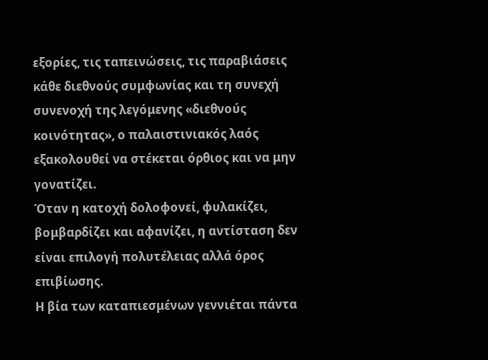εξορίες, τις ταπεινώσεις, τις παραβιάσεις κάθε διεθνούς συμφωνίας και τη συνεχή συνενοχή της λεγόμενης «διεθνούς κοινότητας», ο παλαιστινιακός λαός εξακολουθεί να στέκεται όρθιος και να μην γονατίζει.
Όταν η κατοχή δολοφονεί, φυλακίζει, βομβαρδίζει και αφανίζει, η αντίσταση δεν είναι επιλογή πολυτέλειας αλλά όρος επιβίωσης.
Η βία των καταπιεσμένων γεννιέται πάντα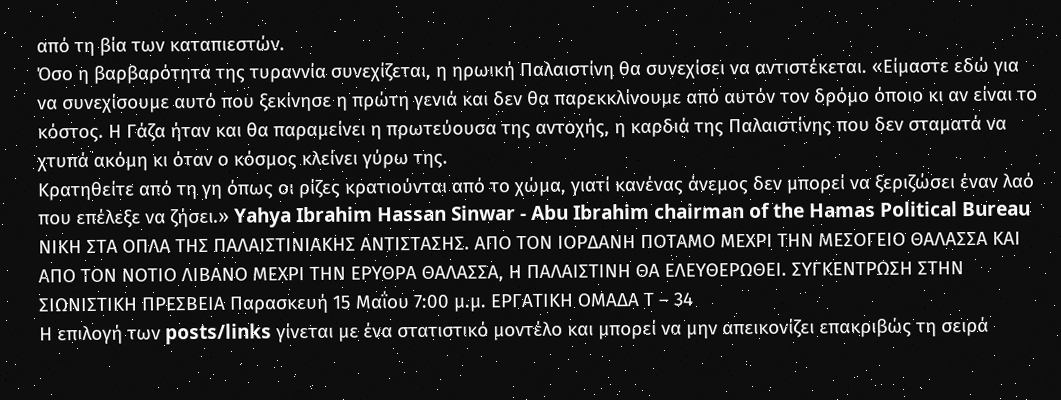από τη βία των καταπιεστών.
Όσο η βαρβαρότητα της τυραννία συνεχίζεται, η ηρωική Παλαιστίνη θα συνεχίσει να αντιστέκεται. «Είμαστε εδώ για να συνεχίσουμε αυτό που ξεκίνησε η πρώτη γενιά και δεν θα παρεκκλίνουμε από αυτόν τον δρόμο όποιο κι αν είναι το κόστος. Η Γάζα ήταν και θα παραμείνει η πρωτεύουσα της αντοχής, η καρδιά της Παλαιστίνης που δεν σταματά να χτυπά ακόμη κι όταν ο κόσμος κλείνει γύρω της.
Κρατηθείτε από τη γη όπως οι ρίζες κρατιούνται από το χώμα, γιατί κανένας άνεμος δεν μπορεί να ξεριζώσει έναν λαό που επέλεξε να ζήσει.» Yahya Ibrahim Hassan Sinwar - Abu Ibrahim chairman of the Hamas Political Bureau ΝΙΚΗ ΣΤΑ ΟΠΛΑ ΤΗΣ ΠΑΛΑΙΣΤΙΝΙΑΚΗΣ ΑΝΤΙΣΤΑΣΗΣ. ΑΠΟ ΤΟΝ ΙΟΡΔΑΝΗ ΠΟΤΑΜΟ ΜΕΧΡΙ ΤΗΝ ΜΕΣΟΓΕΙΟ ΘΑΛΑΣΣΑ ΚΑΙ ΑΠΟ ΤΟΝ ΝΟΤΙΟ ΛΙΒΑΝΟ ΜΕΧΡΙ ΤΗΝ ΕΡΥΘΡΑ ΘΑΛΑΣΣΑ, Η ΠΑΛΑΙΣΤΙΝΗ ΘΑ ΕΛΕΥΘΕΡΩΘΕΙ. ΣΥΓΚΕΝΤΡΩΣΗ ΣΤΗΝ ΣΙΩΝΙΣΤΙΚΗ ΠΡΕΣΒΕΙΑ Παρασκευή 15 Μαΐου 7:00 μ.μ. ΕΡΓΑΤΙΚΗ ΟΜΑΔΑ Τ – 34
Η επιλογή των posts/links γίνεται με ένα στατιστικό μοντέλο και μπορεί να μην απεικονίζει επακριβώς τη σειρά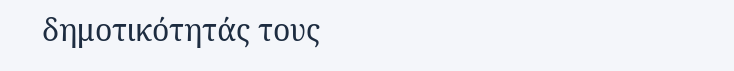δημοτικότητάς τους